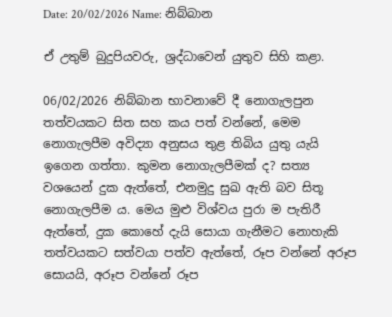Date: 20/02/2026 Name: නිබ්බාන

ඒ උතුම් බුදුපියවරු, ශ්‍රද්ධාවෙන් යුතුව සිහි කළා.

06/02/2026 නිබ්බාන භාවනාවේ දී නොගැලපුන තත්වයකට සිත සහ කය පත් වන්නේ, මෙම නොගැලපීම අවිද්‍යා අනුසය තුළ තිබිය යුතු යැයි ඉගෙන ගත්තා. කුමන නොගැලපීමක් ද? සත්‍ය වශයෙන් දුක ඇත්තේ, එනමුදු සුඛ ඇති බව සිතූ නොගැලපීම ය. මෙය මුළු විශ්වය පුරා ම පැතිරී ඇත්තේ, දුක කොහේ දැයි සොයා ගැනීමට නොහැකි තත්වයකට සත්වයා පත්ව ඇත්තේ, රූප වන්නේ අරූප සොයයි, අරූප වන්නේ රූප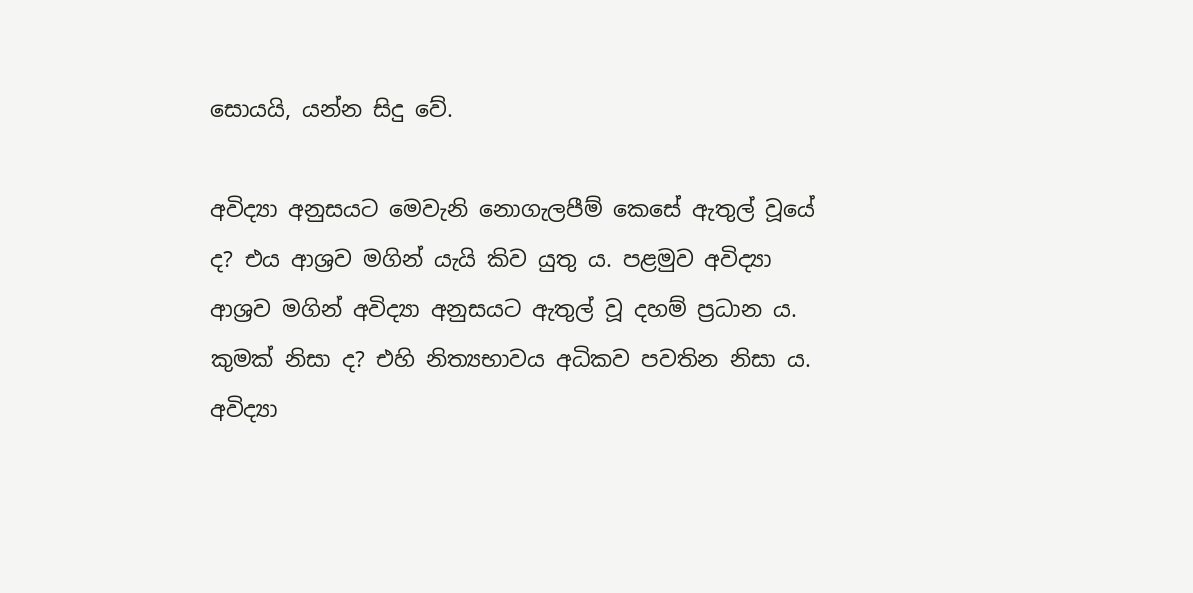සොයයි, යන්න සිදු වේ.

අවිද්‍යා අනුසයට මෙවැනි නොගැලපීම් කෙසේ ඇතුල් වූයේ ද? එය ආශ්‍රව මගින් යැයි කිව යුතු ය. පළමුව අවිද්‍යා ආශ්‍රව මගින් අවිද්‍යා අනුසයට ඇතුල් වූ දහම් ප්‍රධාන ය. කුමක් නිසා ද? එහි නිත්‍යභාවය අධිකව පවතින නිසා ය. අවිද්‍යා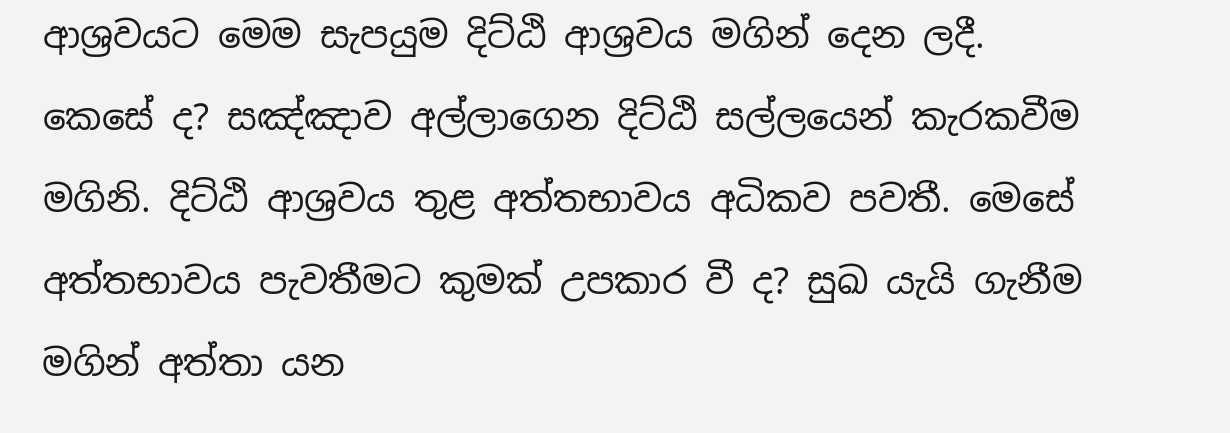ආශ්‍රවයට මෙම සැපයුම දිට්ඨි ආශ්‍රවය මගින් දෙන ලදී. කෙසේ ද? සඤ්ඤාව අල්ලාගෙන දිට්ඨි සල්ලයෙන් කැරකවීම මගිනි. දිට්ඨි ආශ්‍රවය තුළ අත්තභාවය අධිකව පවතී. මෙසේ අත්තභාවය පැවතීමට කුමක් උපකාර වී ද? සුඛ යැයි ගැනීම මගින් අත්තා යන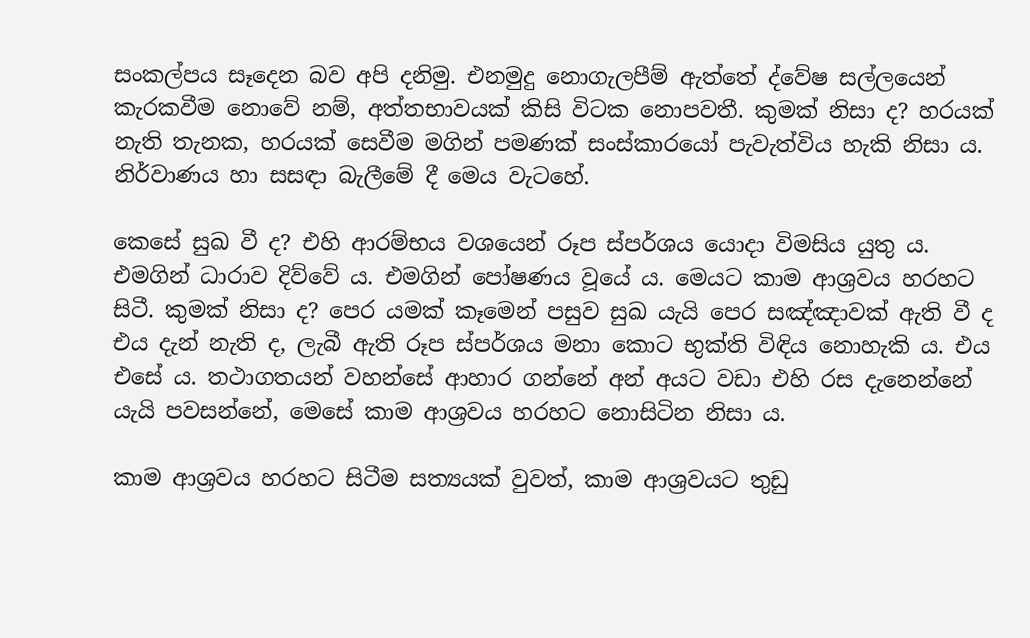සංකල්පය සෑදෙන බව අපි දනිමු. එනමුදු නොගැලපීම් ඇත්තේ ද්වේෂ සල්ලයෙන් කැරකවීම නොවේ නම්, අත්තභාවයක් කිසි විටක නොපවතී. කුමක් නිසා ද? හරයක් නැති තැනක, හරයක් සෙවීම මගින් පමණක් සංස්කාරයෝ පැවැත්විය හැකි නිසා ය. නිර්වාණය හා සසඳා බැලීමේ දී මෙය වැටහේ.

කෙසේ සුඛ වී ද? එහි ආරම්භය වශයෙන් රූප ස්පර්ශය යොදා විමසිය යුතු ය. එමගින් ධාරාව දිව්වේ ය. එමගින් පෝෂණය වූයේ ය. මෙයට කාම ආශ්‍රවය හරහට සිටී. කුමක් නිසා ද? පෙර යමක් කෑමෙන් පසුව සුඛ යැයි පෙර සඤ්ඤාවක් ඇති වී ද එය දැන් නැති ද, ලැබී ඇති රූප ස්පර්ශය මනා කොට භුක්ති විඳිය නොහැකි ය. එය එසේ ය. තථාගතයන් වහන්සේ ආහාර ගන්නේ අන් අයට වඩා එහි රස දැනෙන්නේ යැයි පවසන්නේ, මෙසේ කාම ආශ්‍රවය හරහට නොසිටින නිසා ය.

කාම ආශ්‍රවය හරහට සිටීම සත්‍යයක් වුවත්, කාම ආශ්‍රවයට තුඩු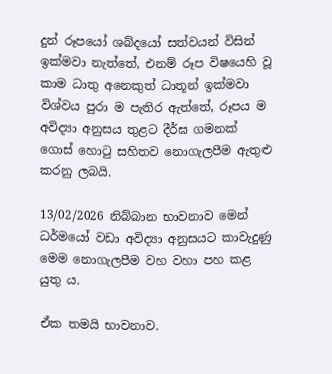දුන් රූපයෝ ශබ්දයෝ සත්වයන් විසින් ඉක්මවා නැත්තේ, එනම් රූප විෂයෙහි වූ කාම ධාතු අනෙකුත් ධාතූන් ඉක්මවා විශ්වය පුරා ම පැතිර ඇත්තේ, රූපය ම අවිද්‍යා අනුසය තුළට දීර්ඝ ගමනක් ගොස් හොටු සහිතව නොගැලපීම ඇතුළු කරනු ලබයි.

13/02/2026 නිබ්බාන භාවනාව මෙන් ධර්මයෝ වඩා අවිද්‍යා අනුසයට කාවැදුණු මෙම නොගැලපීම වහ වහා පහ කළ යුතු ය.

ඒක තමයි භාවනාව.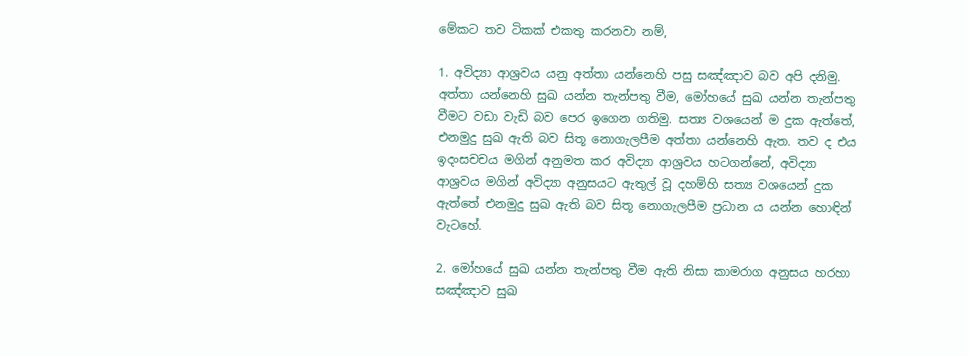මේකට තව ටිකක් එකතු කරනවා නම්,

1. අවිද්‍යා ආශ්‍රවය යනු අත්තා යන්නෙහි පසු සඤ්ඤාව බව අපි දනිමු. අත්තා යන්නෙහි සුඛ යන්න තැන්පතු වීම, මෝහයේ සුඛ යන්න තැන්පතු වීමට වඩා වැඩි බව පෙර ඉගෙන ගතිමු. සත්‍ය වශයෙන් ම දුක ඇත්තේ, එනමුදු සුඛ ඇති බව සිතූ නොගැලපීම අත්තා යන්නෙහි ඇත. තව ද එය ඉදංසචචය මගින් අනුමත කර අවිද්‍යා ආශ්‍රවය හටගන්නේ, අවිද්‍යා ආශ්‍රවය මගින් අවිද්‍යා අනුසයට ඇතුල් වූ දහම්හි සත්‍ය වශයෙන් දුක ඇත්තේ එනමුදු සුඛ ඇති බව සිතූ නොගැලපීම ප්‍රධාන ය යන්න හොඳින් වැටහේ.

2. මෝහයේ සුඛ යන්න තැන්පතු වීම ඇති නිසා කාමරාග අනුසය හරහා සඤ්ඤාව සුඛ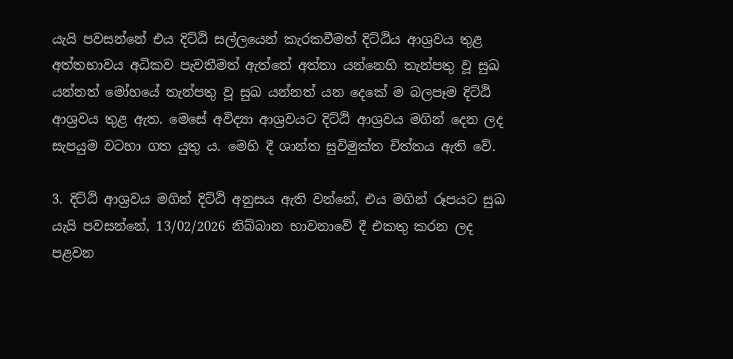යැයි පවසන්නේ එය දිට්ඨි සල්ලයෙන් කැරකවීමත් දිට්ඨිය ආශ්‍රවය තුළ අත්තභාවය අධිකව පැවතීමත් ඇත්තේ අත්තා යන්නෙහි තැන්පතු වූ සුඛ යන්නත් මෝහයේ තැන්පතු වූ සුඛ යන්නත් යන දෙකේ ම බලපෑම දිට්ඨි ආශ්‍රවය තුළ ඇත. මෙසේ අවිද්‍යා ආශ්‍රවයට දිට්ඨි ආශ්‍රවය මගින් දෙන ලද සැපයුම වටහා ගත යුතු ය. මෙහි දී ශාන්ත සුවිමුක්ත චිත්තය ඇති වේ.

3. දිට්ඨි ආශ්‍රවය මගින් දිට්ඨි අනුසය ඇති වන්නේ, එය මගින් රූපයට සුඛ යැයි පවසන්නේ, 13/02/2026 නිබ්බාන භාවනාවේ දී එකතු කරන ලද පළවන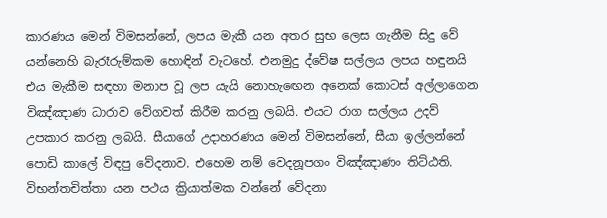කාරණය මෙන් විමසන්නේ, ලපය මැකී යන අතර සුභ ලෙස ගැනීම සිදු වේ යන්නෙහි බැරෑරුම්කම හොඳින් වැටහේ. එනමුදු ද්වේෂ සල්ලය ලපය හඳුනයි එය මැකීම සඳහා මනාප වූ ලප යැයි නොහැඟෙන අනෙක් කොටස් අල්ලාගෙන විඤ්ඤාණ ධාරාව වේගවත් කිරීම කරනු ලබයි. එයට රාග සල්ලය උදව් උපකාර කරනු ලබයි. සීයාගේ උදාහරණය මෙන් විමසන්නේ, සීයා ඉල්ලන්නේ පොඩි කාලේ විඳපු වේදනාව. එහෙම නම් වෙදනූපගං විඤ්ඤාණං තිට්ඨති. විභන්තචිත්තා යන පථය ක්‍රියාත්මක වන්නේ වේදනා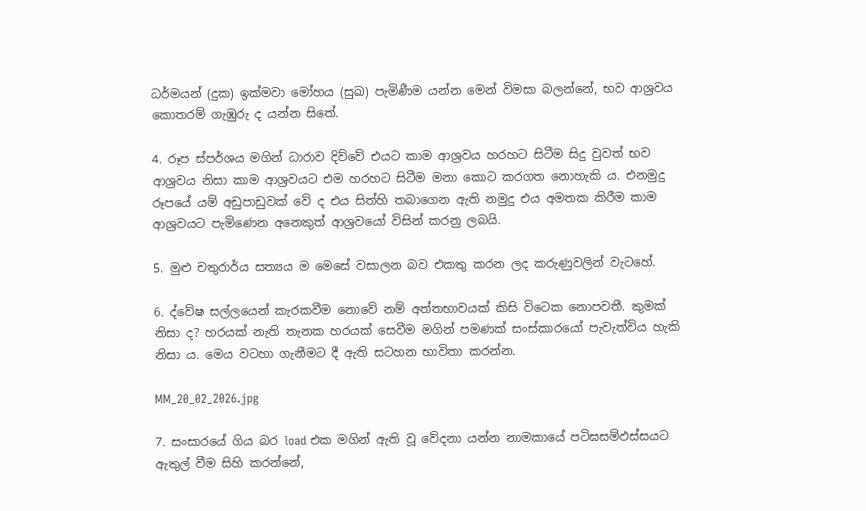ධර්මයන් (දුක) ඉක්මවා මෝහය (සුඛ) පැමිණීම යන්න මෙන් විමසා බලන්නේ, භව ආශ්‍රවය කොතරම් ගැඹුරු ද යන්න සිතේ.

4. රූප ස්පර්ශය මගින් ධාරාව දිව්වේ එයට කාම ආශ්‍රවය හරහට සිටීම සිදු වුවත් භව ආශ්‍රවය නිසා කාම ආශ්‍රවයට එම හරහට සිටීම මනා කොට කරගත නොහැකි ය. එනමුදු රූපයේ යම් අඩුපාඩුවක් වේ ද එය සිත්හි තබාගෙන ඇති නමුදු එය අමතක කිරීම කාම ආශ්‍රවයට පැමිණෙන අනෙකුත් ආශ්‍රවයෝ විසින් කරනු ලබයි.

5. මුළු චතුරාර්ය සත්‍යය ම මෙසේ වසාලන බව එකතු කරන ලද කරුණුවලින් වැටහේ.

6. ද්වේෂ සල්ලයෙන් කැරකවීම නොවේ නම් අත්තභාවයක් කිසි විටෙක නොපවතී. කුමක් නිසා ද? හරයක් නැති තැනක හරයක් සෙවීම මගින් පමණක් සංස්කාරයෝ පැවැත්විය හැකි නිසා ය. මෙය වටහා ගැනීමට දී ඇති සටහන භාවිතා කරන්න.

MM_20_02_2026.jpg

7. සංසාරයේ ගිය බර load එක මගින් ඇති වූ වේදනා යන්න නාමකායේ පටිඝසම්‌ඵස්‌සයට ඇතුල් වීම සිහි කරන්නේ,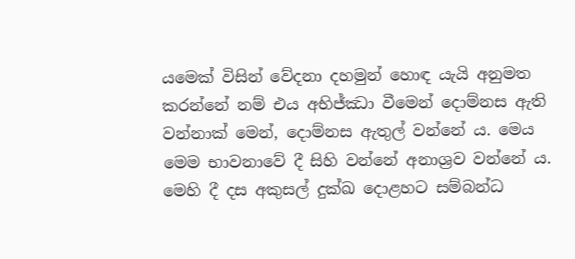යමෙක් විසින් වේදනා දහමුන් හොඳ යැයි අනුමත කරන්නේ නම් එය අභිජ්ඣා වීමෙන් දොම්නස ඇති වන්නාක් මෙන්, දොම්නස ඇතුල් වන්නේ ය. මෙය මෙම භාවනාවේ දී සිහි වන්නේ අනාශ්‍රව වන්නේ ය. මෙහි දී දස අකුසල් දුක්ඛ දොළහට සම්බන්ධ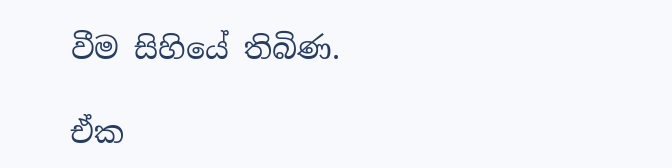වීම සිහියේ තිබිණ.

ඒක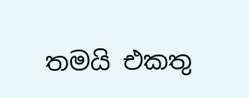තමයි එකතු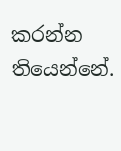කරන්න තියෙන්නේ.